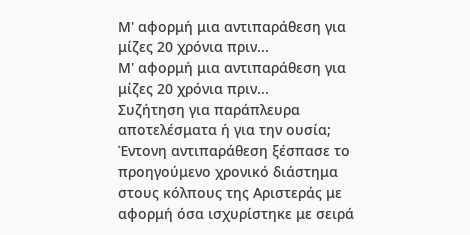Μ' αφορμή μια αντιπαράθεση για μίζες 20 χρόνια πριν...
Μ' αφορμή μια αντιπαράθεση για μίζες 20 χρόνια πριν...
Συζήτηση για παράπλευρα αποτελέσματα ή για την ουσία;
Έντονη αντιπαράθεση ξέσπασε το προηγούμενο χρονικό διάστημα στους κόλπους της Αριστεράς με αφορμή όσα ισχυρίστηκε με σειρά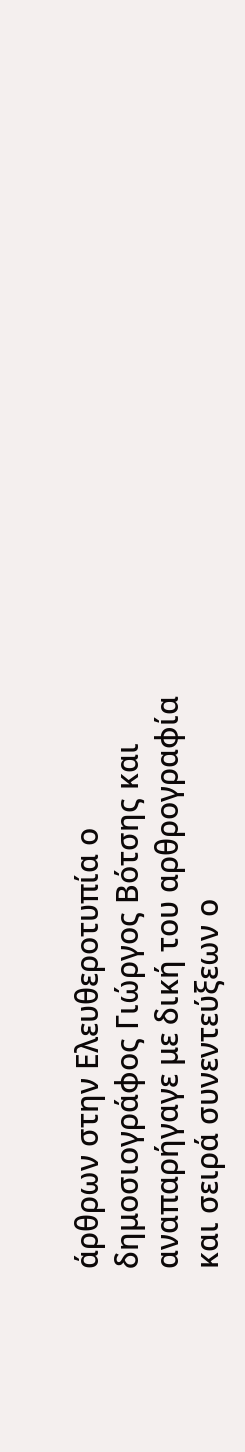άρθρων στην Ελευθεροτυπία ο δημοσιογράφος Γιώργος Βότσης και αναπαρήγαγε με δική του αρθρογραφία και σειρά συνεντεύξεων ο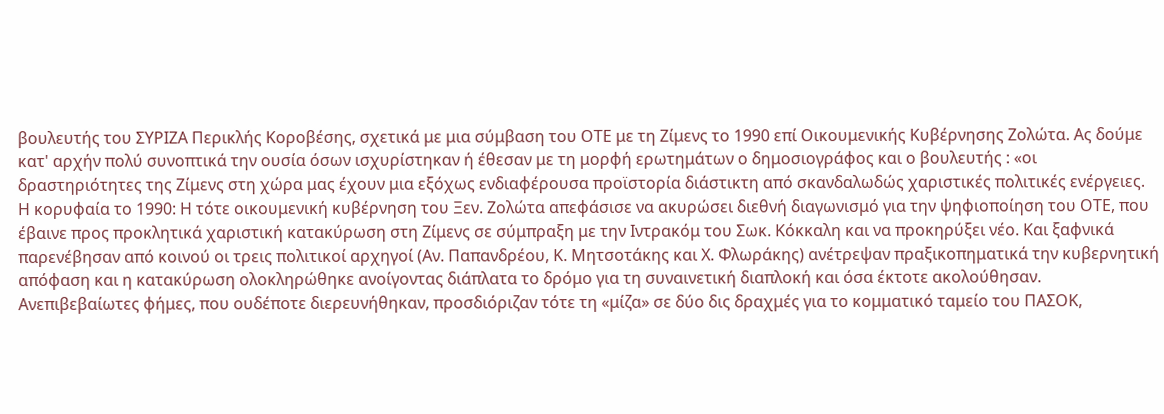βουλευτής του ΣΥΡΙΖΑ Περικλής Κοροβέσης, σχετικά με μια σύμβαση του ΟΤΕ με τη Ζίμενς το 1990 επί Οικουμενικής Κυβέρνησης Ζολώτα. Ας δούμε κατ' αρχήν πολύ συνοπτικά την ουσία όσων ισχυρίστηκαν ή έθεσαν με τη μορφή ερωτημάτων ο δημοσιογράφος και ο βουλευτής : «οι δραστηριότητες της Ζίμενς στη χώρα μας έχουν μια εξόχως ενδιαφέρουσα προϊστορία διάστικτη από σκανδαλωδώς χαριστικές πολιτικές ενέργειες. Η κορυφαία το 1990: Η τότε οικουμενική κυβέρνηση του Ξεν. Ζολώτα απεφάσισε να ακυρώσει διεθνή διαγωνισμό για την ψηφιοποίηση του ΟΤΕ, που έβαινε προς προκλητικά χαριστική κατακύρωση στη Ζίμενς σε σύμπραξη με την Ιντρακόμ του Σωκ. Κόκκαλη και να προκηρύξει νέο. Και ξαφνικά παρενέβησαν από κοινού οι τρεις πολιτικοί αρχηγοί (Αν. Παπανδρέου, Κ. Μητσοτάκης και Χ. Φλωράκης) ανέτρεψαν πραξικοπηματικά την κυβερνητική απόφαση και η κατακύρωση ολοκληρώθηκε ανοίγοντας διάπλατα το δρόμο για τη συναινετική διαπλοκή και όσα έκτοτε ακολούθησαν. Ανεπιβεβαίωτες φήμες, που ουδέποτε διερευνήθηκαν, προσδιόριζαν τότε τη «μίζα» σε δύο δις δραχμές για το κομματικό ταμείο του ΠΑΣΟΚ,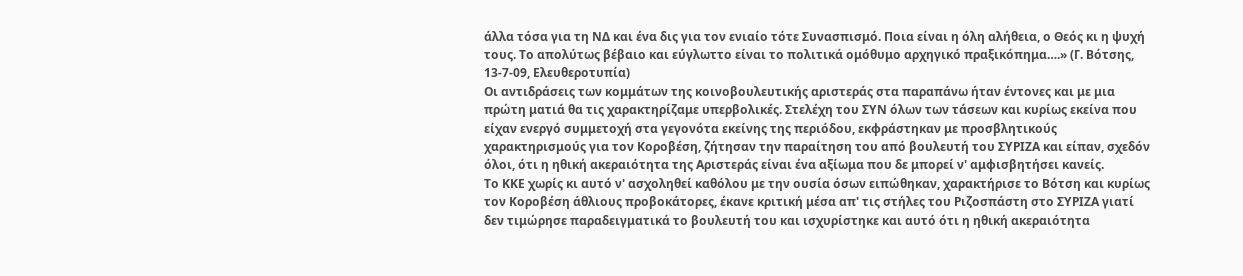άλλα τόσα για τη ΝΔ και ένα δις για τον ενιαίο τότε Συνασπισμό. Ποια είναι η όλη αλήθεια, ο Θεός κι η ψυχή τους. Το απολύτως βέβαιο και εύγλωττο είναι το πολιτικά ομόθυμο αρχηγικό πραξικόπημα….» (Γ. Βότσης, 13-7-09, Ελευθεροτυπία)
Οι αντιδράσεις των κομμάτων της κοινοβουλευτικής αριστεράς στα παραπάνω ήταν έντονες και με μια πρώτη ματιά θα τις χαρακτηρίζαμε υπερβολικές. Στελέχη του ΣΥΝ όλων των τάσεων και κυρίως εκείνα που είχαν ενεργό συμμετοχή στα γεγονότα εκείνης της περιόδου, εκφράστηκαν με προσβλητικούς χαρακτηρισμούς για τον Κοροβέση, ζήτησαν την παραίτηση του από βουλευτή του ΣΥΡΙΖΑ και είπαν, σχεδόν όλοι, ότι η ηθική ακεραιότητα της Αριστεράς είναι ένα αξίωμα που δε μπορεί ν' αμφισβητήσει κανείς.
Το ΚΚΕ χωρίς κι αυτό ν' ασχοληθεί καθόλου με την ουσία όσων ειπώθηκαν, χαρακτήρισε το Βότση και κυρίως τον Κοροβέση άθλιους προβοκάτορες, έκανε κριτική μέσα απ' τις στήλες του Ριζοσπάστη στο ΣΥΡΙΖΑ γιατί δεν τιμώρησε παραδειγματικά το βουλευτή του και ισχυρίστηκε και αυτό ότι η ηθική ακεραιότητα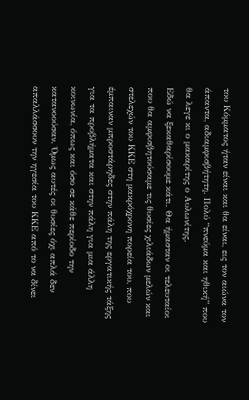του Κόμματος ήταν είναι και θα είναι, εις τον αιώνα τον άπαντα, αδιαμφισβήτητη. Πολύ “πνεύμα και ηθική” που θα λεγε κι ο μακαρίτης ο Αυλωνίτης.
Εδώ να ξεκαθαρίσουμε κάτι. Θα ήμασταν οι τελευταίοι που θα αμφισβητούσαμε τις θυσίες χιλιάδων μελών και στελεχών του ΚΚΕ στη μακρόχρονη πορεία του, που έμπαιναν μπροστάρηδες στην πάλη της εργατικής τάξης για τα προβλήματα και στην πάλη για μια άλλη κοινωνία, όπως και όσο σε κάθε περίοδο την κατανοούσαν. Όμως αυτές οι θυσίες όχι απλά δεν απαλλάσσουν την ηγεσία του ΚΚΕ από το να δίνει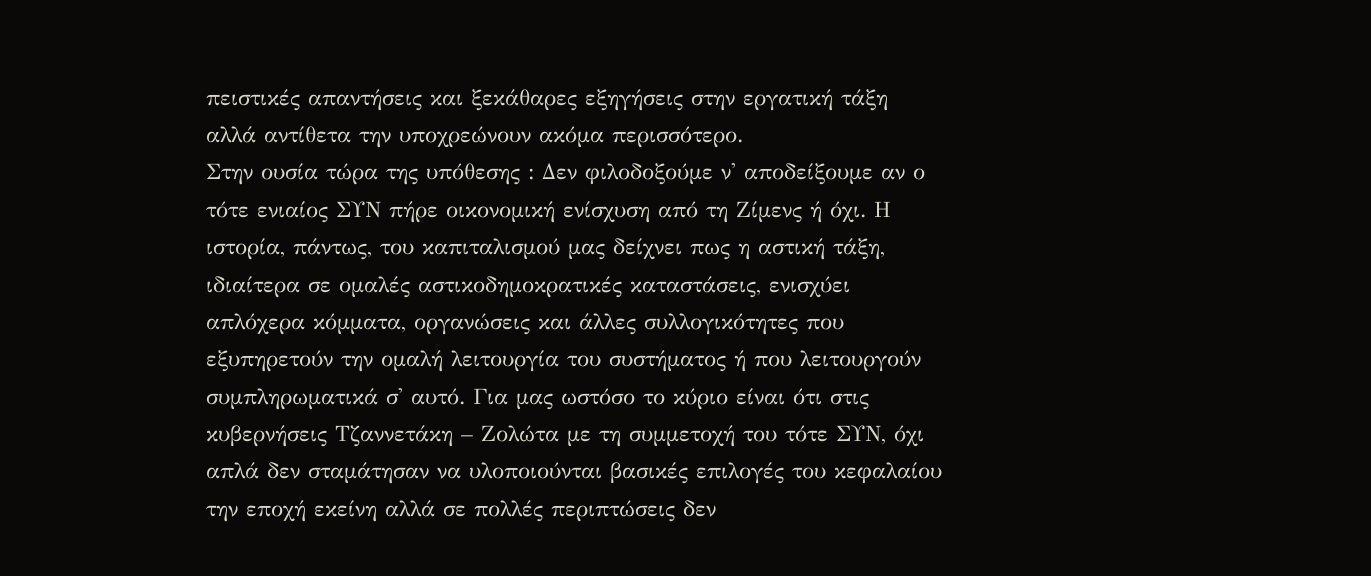πειστικές απαντήσεις και ξεκάθαρες εξηγήσεις στην εργατική τάξη αλλά αντίθετα την υποχρεώνουν ακόμα περισσότερο.
Στην ουσία τώρα της υπόθεσης : Δεν φιλοδοξούμε ν' αποδείξουμε αν ο τότε ενιαίος ΣΥΝ πήρε οικονομική ενίσχυση από τη Ζίμενς ή όχι. Η ιστορία, πάντως, του καπιταλισμού μας δείχνει πως η αστική τάξη, ιδιαίτερα σε ομαλές αστικοδημοκρατικές καταστάσεις, ενισχύει απλόχερα κόμματα, οργανώσεις και άλλες συλλογικότητες που εξυπηρετούν την ομαλή λειτουργία του συστήματος ή που λειτουργούν συμπληρωματικά σ' αυτό. Για μας ωστόσο το κύριο είναι ότι στις κυβερνήσεις Τζαννετάκη – Ζολώτα με τη συμμετοχή του τότε ΣΥΝ, όχι απλά δεν σταμάτησαν να υλοποιούνται βασικές επιλογές του κεφαλαίου την εποχή εκείνη αλλά σε πολλές περιπτώσεις δεν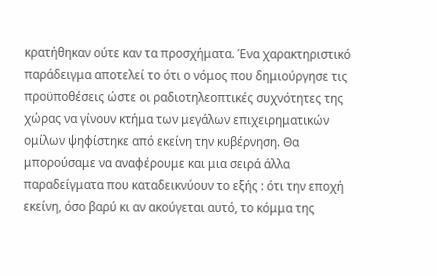κρατήθηκαν ούτε καν τα προσχήματα. Ένα χαρακτηριστικό παράδειγμα αποτελεί το ότι ο νόμος που δημιούργησε τις προϋποθέσεις ώστε οι ραδιοτηλεοπτικές συχνότητες της χώρας να γίνουν κτήμα των μεγάλων επιχειρηματικών ομίλων ψηφίστηκε από εκείνη την κυβέρνηση. Θα μπορούσαμε να αναφέρουμε και μια σειρά άλλα παραδείγματα που καταδεικνύουν το εξής : ότι την εποχή εκείνη, όσο βαρύ κι αν ακούγεται αυτό, το κόμμα της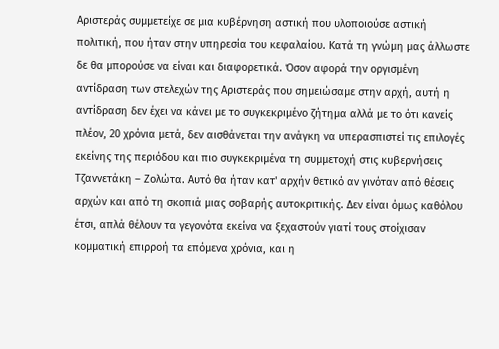Αριστεράς συμμετείχε σε μια κυβέρνηση αστική που υλοποιούσε αστική πολιτική, που ήταν στην υπηρεσία του κεφαλαίου. Κατά τη γνώμη μας άλλωστε δε θα μπορούσε να είναι και διαφορετικά. Όσον αφορά την οργισμένη αντίδραση των στελεχών της Αριστεράς που σημειώσαμε στην αρχή, αυτή η αντίδραση δεν έχει να κάνει με το συγκεκριμένο ζήτημα αλλά με το ότι κανείς πλέον, 20 χρόνια μετά, δεν αισθάνεται την ανάγκη να υπερασπιστεί τις επιλογές εκείνης της περιόδου και πιο συγκεκριμένα τη συμμετοχή στις κυβερνήσεις Τζαννετάκη – Ζολώτα. Αυτό θα ήταν κατ' αρχήν θετικό αν γινόταν από θέσεις αρχών και από τη σκοπιά μιας σοβαρής αυτοκριτικής. Δεν είναι όμως καθόλου έτσι, απλά θέλουν τα γεγονότα εκείνα να ξεχαστούν γιατί τους στοίχισαν κομματική επιρροή τα επόμενα χρόνια, και η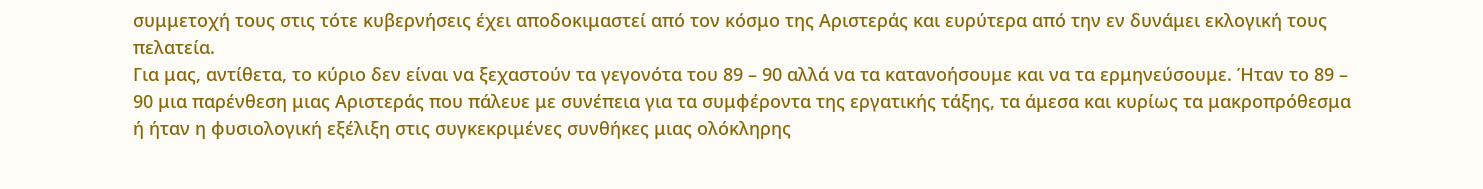συμμετοχή τους στις τότε κυβερνήσεις έχει αποδοκιμαστεί από τον κόσμο της Αριστεράς και ευρύτερα από την εν δυνάμει εκλογική τους πελατεία.
Για μας, αντίθετα, το κύριο δεν είναι να ξεχαστούν τα γεγονότα του 89 – 90 αλλά να τα κατανοήσουμε και να τα ερμηνεύσουμε. Ήταν το 89 – 90 μια παρένθεση μιας Αριστεράς που πάλευε με συνέπεια για τα συμφέροντα της εργατικής τάξης, τα άμεσα και κυρίως τα μακροπρόθεσμα ή ήταν η φυσιολογική εξέλιξη στις συγκεκριμένες συνθήκες μιας ολόκληρης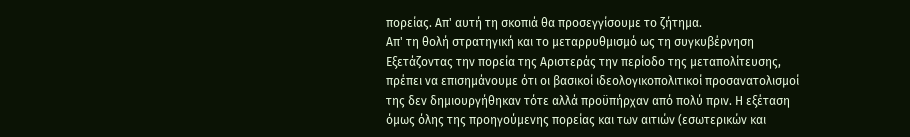πορείας. Απ' αυτή τη σκοπιά θα προσεγγίσουμε το ζήτημα.
Απ' τη θολή στρατηγική και το μεταρρυθμισμό ως τη συγκυβέρνηση
Εξετάζοντας την πορεία της Αριστεράς την περίοδο της μεταπολίτευσης, πρέπει να επισημάνουμε ότι οι βασικοί ιδεολογικοπολιτικοί προσανατολισμοί της δεν δημιουργήθηκαν τότε αλλά προϋπήρχαν από πολύ πριν. Η εξέταση όμως όλης της προηγούμενης πορείας και των αιτιών (εσωτερικών και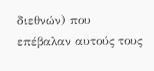διεθνών) που επέβαλαν αυτούς τους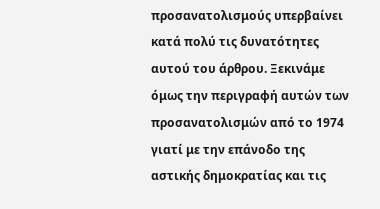προσανατολισμούς υπερβαίνει κατά πολύ τις δυνατότητες αυτού του άρθρου. Ξεκινάμε όμως την περιγραφή αυτών των προσανατολισμών από το 1974 γιατί με την επάνοδο της αστικής δημοκρατίας και τις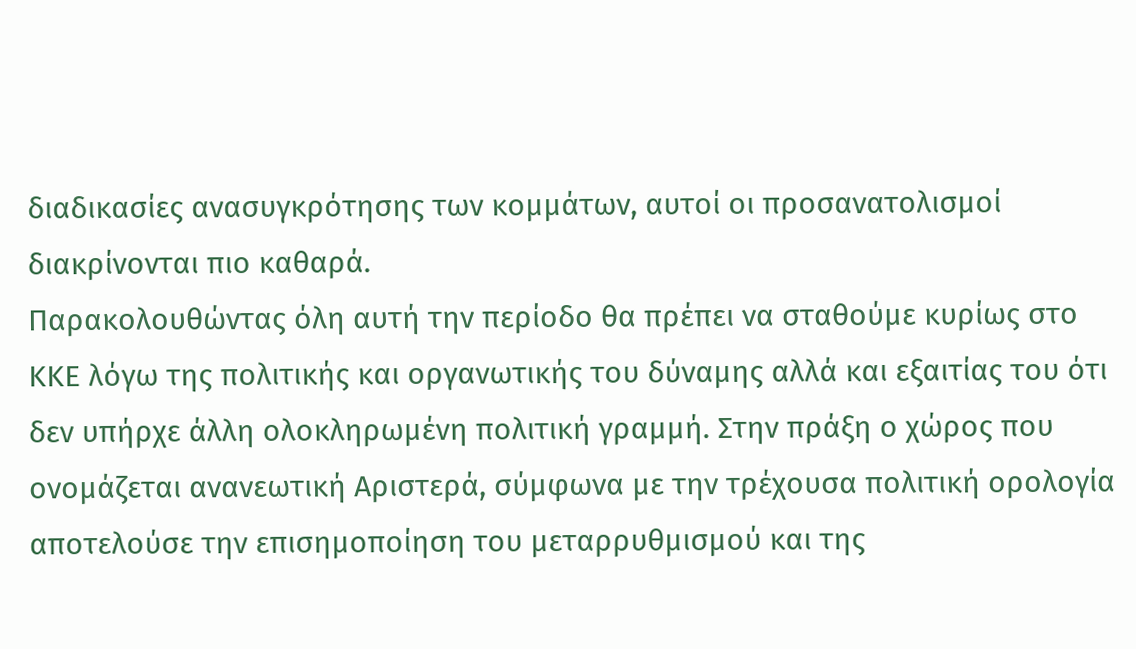διαδικασίες ανασυγκρότησης των κομμάτων, αυτοί οι προσανατολισμοί διακρίνονται πιο καθαρά.
Παρακολουθώντας όλη αυτή την περίοδο θα πρέπει να σταθούμε κυρίως στο ΚΚΕ λόγω της πολιτικής και οργανωτικής του δύναμης αλλά και εξαιτίας του ότι δεν υπήρχε άλλη ολοκληρωμένη πολιτική γραμμή. Στην πράξη ο χώρος που ονομάζεται ανανεωτική Αριστερά, σύμφωνα με την τρέχουσα πολιτική ορολογία αποτελούσε την επισημοποίηση του μεταρρυθμισμού και της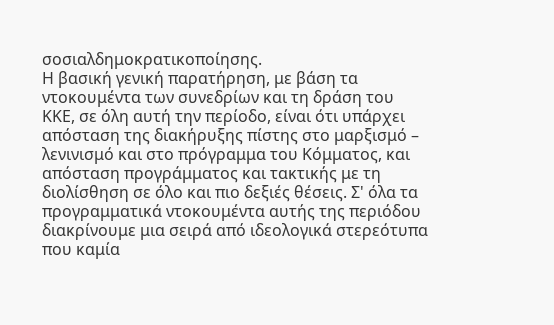σοσιαλδημοκρατικοποίησης.
Η βασική γενική παρατήρηση, με βάση τα ντοκουμέντα των συνεδρίων και τη δράση του ΚΚΕ, σε όλη αυτή την περίοδο, είναι ότι υπάρχει απόσταση της διακήρυξης πίστης στο μαρξισμό – λενινισμό και στο πρόγραμμα του Κόμματος, και απόσταση προγράμματος και τακτικής με τη διολίσθηση σε όλο και πιο δεξιές θέσεις. Σ' όλα τα προγραμματικά ντοκουμέντα αυτής της περιόδου διακρίνουμε μια σειρά από ιδεολογικά στερεότυπα που καμία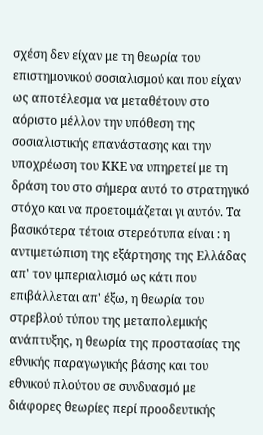σχέση δεν είχαν με τη θεωρία του επιστημονικού σοσιαλισμού και που είχαν ως αποτέλεσμα να μεταθέτουν στο αόριστο μέλλον την υπόθεση της σοσιαλιστικής επανάστασης και την υποχρέωση του ΚΚΕ να υπηρετεί με τη δράση του στο σήμερα αυτό το στρατηγικό στόχο και να προετοιμάζεται γι αυτόν. Τα βασικότερα τέτοια στερεότυπα είναι : η αντιμετώπιση της εξάρτησης της Ελλάδας απ' τον ιμπεριαλισμό ως κάτι που επιβάλλεται απ' έξω, η θεωρία του στρεβλού τύπου της μεταπολεμικής ανάπτυξης, η θεωρία της προστασίας της εθνικής παραγωγικής βάσης και του εθνικού πλούτου σε συνδυασμό με διάφορες θεωρίες περί προοδευτικής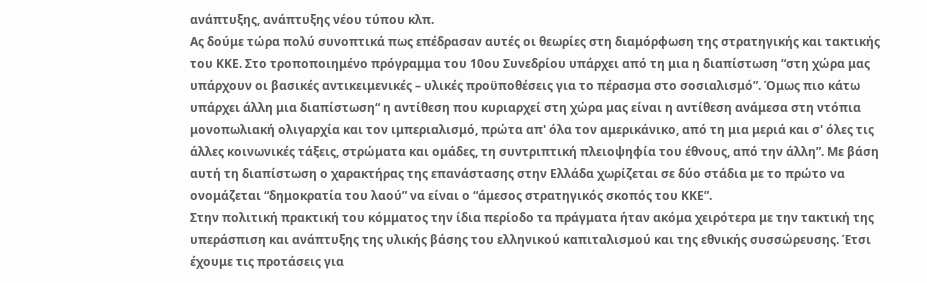ανάπτυξης, ανάπτυξης νέου τύπου κλπ.
Ας δούμε τώρα πολύ συνοπτικά πως επέδρασαν αυτές οι θεωρίες στη διαμόρφωση της στρατηγικής και τακτικής του ΚΚΕ. Στο τροποποιημένο πρόγραμμα του 10ου Συνεδρίου υπάρχει από τη μια η διαπίστωση “στη χώρα μας υπάρχουν οι βασικές αντικειμενικές – υλικές προϋποθέσεις για το πέρασμα στο σοσιαλισμό”. Όμως πιο κάτω υπάρχει άλλη μια διαπίστωση“ η αντίθεση που κυριαρχεί στη χώρα μας είναι η αντίθεση ανάμεσα στη ντόπια μονοπωλιακή ολιγαρχία και τον ιμπεριαλισμό, πρώτα απ' όλα τον αμερικάνικο, από τη μια μεριά και σ' όλες τις άλλες κοινωνικές τάξεις, στρώματα και ομάδες, τη συντριπτική πλειοψηφία του έθνους, από την άλλη”. Με βάση αυτή τη διαπίστωση ο χαρακτήρας της επανάστασης στην Ελλάδα χωρίζεται σε δύο στάδια με το πρώτο να ονομάζεται “δημοκρατία του λαού” να είναι ο “άμεσος στρατηγικός σκοπός του ΚΚΕ”.
Στην πολιτική πρακτική του κόμματος την ίδια περίοδο τα πράγματα ήταν ακόμα χειρότερα με την τακτική της υπεράσπιση και ανάπτυξης της υλικής βάσης του ελληνικού καπιταλισμού και της εθνικής συσσώρευσης. Έτσι έχουμε τις προτάσεις για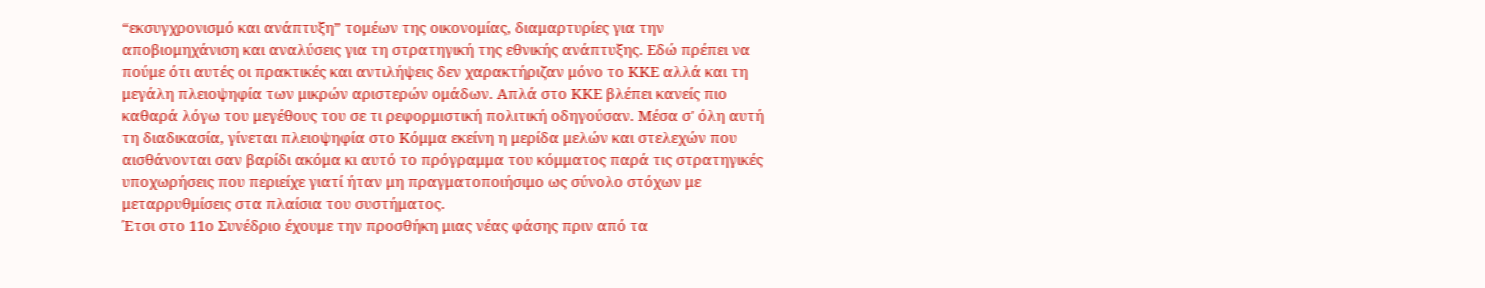“εκσυγχρονισμό και ανάπτυξη” τομέων της οικονομίας, διαμαρτυρίες για την αποβιομηχάνιση και αναλύσεις για τη στρατηγική της εθνικής ανάπτυξης. Εδώ πρέπει να πούμε ότι αυτές οι πρακτικές και αντιλήψεις δεν χαρακτήριζαν μόνο το ΚΚΕ αλλά και τη μεγάλη πλειοψηφία των μικρών αριστερών ομάδων. Απλά στο ΚΚΕ βλέπει κανείς πιο καθαρά λόγω του μεγέθους του σε τι ρεφορμιστική πολιτική οδηγούσαν. Μέσα σ' όλη αυτή τη διαδικασία, γίνεται πλειοψηφία στο Κόμμα εκείνη η μερίδα μελών και στελεχών που αισθάνονται σαν βαρίδι ακόμα κι αυτό το πρόγραμμα του κόμματος παρά τις στρατηγικές υποχωρήσεις που περιείχε γιατί ήταν μη πραγματοποιήσιμο ως σύνολο στόχων με μεταρρυθμίσεις στα πλαίσια του συστήματος.
Έτσι στο 11ο Συνέδριο έχουμε την προσθήκη μιας νέας φάσης πριν από τα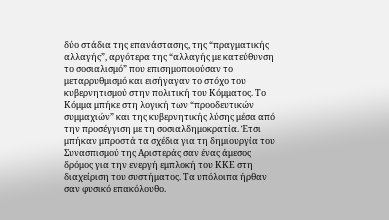δύο στάδια της επανάστασης, της “πραγματικής αλλαγής”, αργότερα της “αλλαγής με κατεύθυνση το σοσιαλισμό” που επισημοποιούσαν το μεταρρυθμισμό και εισήγαγαν το στόχο του κυβερνητισμού στην πολιτική του Κόμματος. Το Κόμμα μπήκε στη λογική των “προοδευτικών συμμαχιών” και της κυβερνητικής λύσης μέσα από την προσέγγιση με τη σοσιαλδημοκρατία. Έτσι μπήκαν μπροστά τα σχέδια για τη δημιουργία του Συνασπισμού της Αριστεράς σαν ένας άμεσος δρόμος για την ενεργή εμπλοκή του ΚΚΕ στη διαχείριση του συστήματος. Τα υπόλοιπα ήρθαν σαν φυσικό επακόλουθο.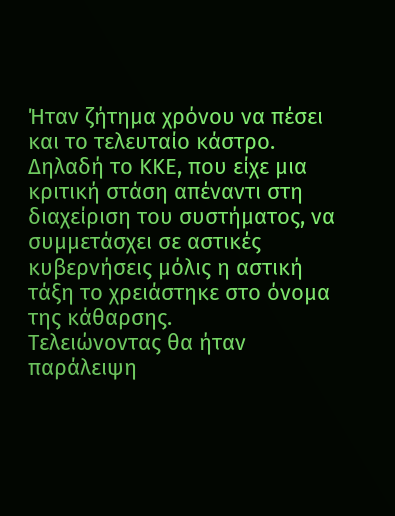Ήταν ζήτημα χρόνου να πέσει και το τελευταίο κάστρο. Δηλαδή το ΚΚΕ, που είχε μια κριτική στάση απέναντι στη διαχείριση του συστήματος, να συμμετάσχει σε αστικές κυβερνήσεις μόλις η αστική τάξη το χρειάστηκε στο όνομα της κάθαρσης.
Τελειώνοντας θα ήταν παράλειψη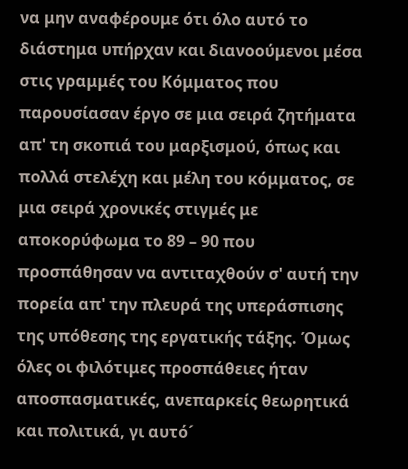να μην αναφέρουμε ότι όλο αυτό το διάστημα υπήρχαν και διανοούμενοι μέσα στις γραμμές του Κόμματος που παρουσίασαν έργο σε μια σειρά ζητήματα απ' τη σκοπιά του μαρξισμού, όπως και πολλά στελέχη και μέλη του κόμματος, σε μια σειρά χρονικές στιγμές με αποκορύφωμα το 89 – 90 που προσπάθησαν να αντιταχθούν σ' αυτή την πορεία απ' την πλευρά της υπεράσπισης της υπόθεσης της εργατικής τάξης. Όμως όλες οι φιλότιμες προσπάθειες ήταν αποσπασματικές, ανεπαρκείς θεωρητικά και πολιτικά, γι αυτό´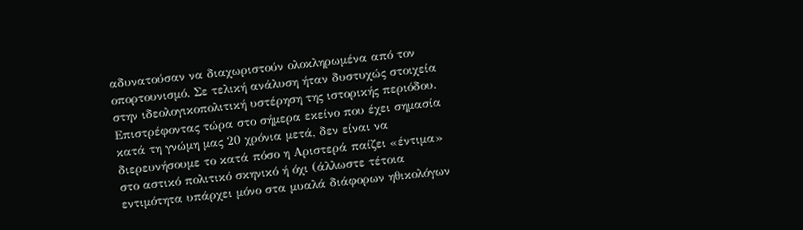αδυνατούσαν να διαχωριστούν ολοκληρωμένα από τον οπορτουνισμό. Σε τελική ανάλυση ήταν δυστυχώς στοιχεία στην ιδεολογικοπολιτική υστέρηση της ιστορικής περιόδου.
Επιστρέφοντας τώρα στο σήμερα εκείνο που έχει σημασία κατά τη γνώμη μας 20 χρόνια μετά, δεν είναι να διερευνήσουμε το κατά πόσο η Αριστερά παίζει «έντιμα» στο αστικό πολιτικό σκηνικό ή όχι (άλλωστε τέτοια εντιμότητα υπάρχει μόνο στα μυαλά διάφορων ηθικολόγων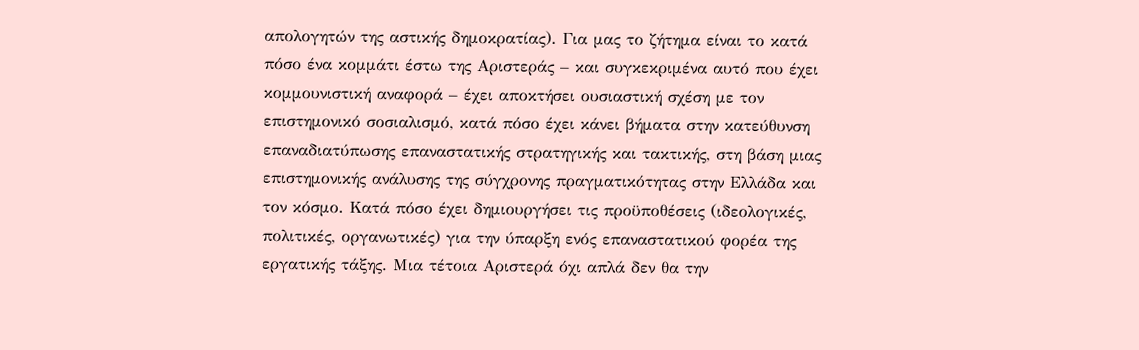απολογητών της αστικής δημοκρατίας). Για μας το ζήτημα είναι το κατά πόσο ένα κομμάτι έστω της Αριστεράς – και συγκεκριμένα αυτό που έχει κομμουνιστική αναφορά – έχει αποκτήσει ουσιαστική σχέση με τον επιστημονικό σοσιαλισμό, κατά πόσο έχει κάνει βήματα στην κατεύθυνση επαναδιατύπωσης επαναστατικής στρατηγικής και τακτικής, στη βάση μιας επιστημονικής ανάλυσης της σύγχρονης πραγματικότητας στην Ελλάδα και τον κόσμο. Κατά πόσο έχει δημιουργήσει τις προϋποθέσεις (ιδεολογικές, πολιτικές, οργανωτικές) για την ύπαρξη ενός επαναστατικού φορέα της εργατικής τάξης. Μια τέτοια Αριστερά όχι απλά δεν θα την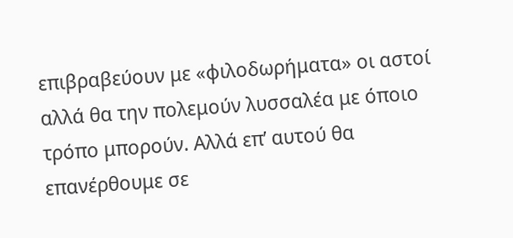επιβραβεύουν με «φιλοδωρήματα» οι αστοί αλλά θα την πολεμούν λυσσαλέα με όποιο τρόπο μπορούν. Αλλά επ’ αυτού θα επανέρθουμε σε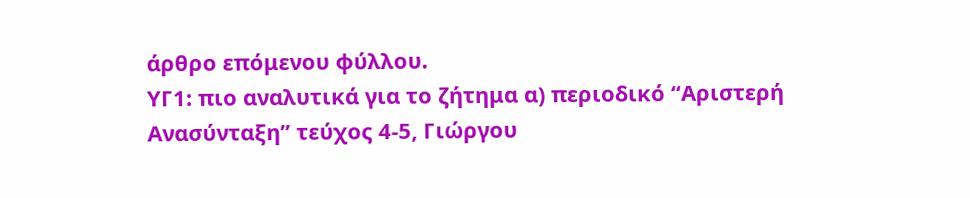άρθρο επόμενου φύλλου.
ΥΓ1: πιο αναλυτικά για το ζήτημα α) περιοδικό “Αριστερή Ανασύνταξη” τεύχος 4-5, Γιώργου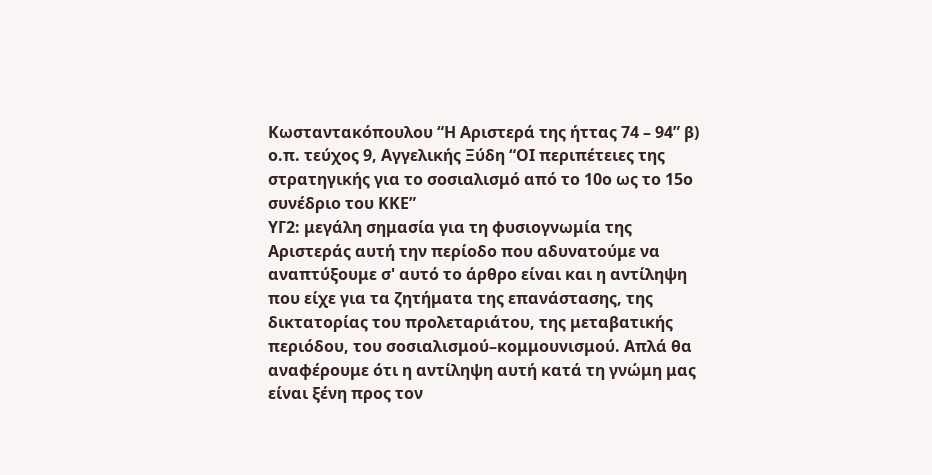Κωσταντακόπουλου “Η Αριστερά της ήττας 74 – 94” β) ο.π. τεύχος 9, Αγγελικής Ξύδη “ΟΙ περιπέτειες της στρατηγικής για το σοσιαλισμό από το 10ο ως το 15ο συνέδριο του ΚΚΕ”
ΥΓ2: μεγάλη σημασία για τη φυσιογνωμία της Αριστεράς αυτή την περίοδο που αδυνατούμε να αναπτύξουμε σ' αυτό το άρθρο είναι και η αντίληψη που είχε για τα ζητήματα της επανάστασης, της δικτατορίας του προλεταριάτου, της μεταβατικής περιόδου, του σοσιαλισμού–κομμουνισμού. Απλά θα αναφέρουμε ότι η αντίληψη αυτή κατά τη γνώμη μας είναι ξένη προς τον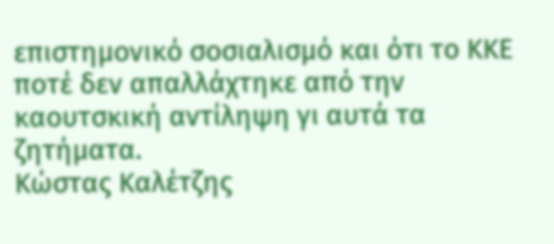επιστημονικό σοσιαλισμό και ότι το ΚΚΕ ποτέ δεν απαλλάχτηκε από την καουτσκική αντίληψη γι αυτά τα ζητήματα.
Κώστας Καλέτζης